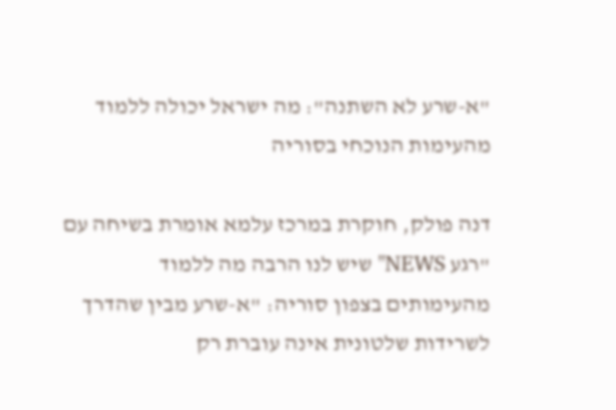"א-שרע לא השתנה": מה ישראל יכולה ללמוד מהעימות הנוכחי בסוריה

דנה פולק, חוקרת במרכז עלמא אומרת בשיחה עם "רגע NEWS" שיש לנו הרבה מה ללמוד מהעימותים בצפון סוריה: "א-שרע מבין שהדרך לשרידות שלטונית אינה עוברת רק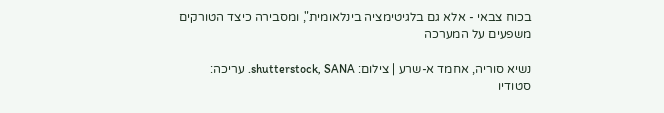בכוח צבאי - אלא גם בלגיטימציה בינלאומית", ומסבירה כיצד הטורקים משפעים על המערכה

נשיא סוריה, אחמד א-שרע | צילום: shutterstock, SANA. עריכה: סטודיו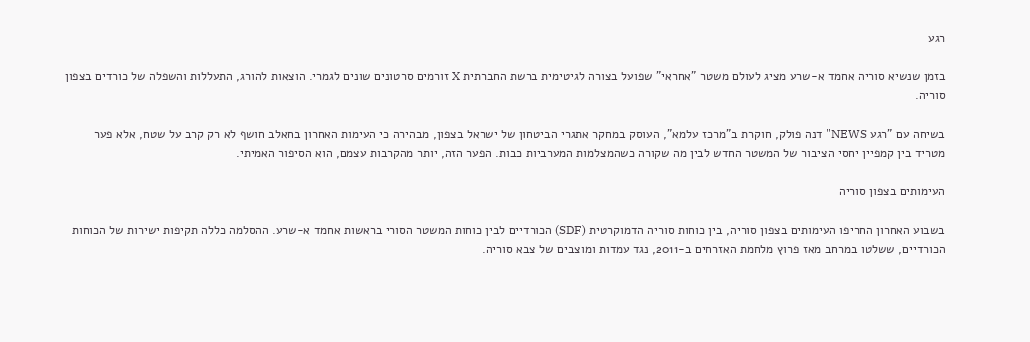רגע

בזמן שנשיא סוריה אחמד א-שרע מציג לעולם משטר "אחראי" שפועל בצורה לגיטימית ברשת החברתית X זורמים סרטונים שונים לגמרי. הוצאות להורג, התעללות והשפלה של כורדים בצפון סוריה.

בשיחה עם "רגע NEWS" דנה פולק, חוקרת ב"מרכז עלמא", העוסק במחקר אתגרי הביטחון של ישראל בצפון, מבהירה כי העימות האחרון בחאלב חושף לא רק קרב על שטח, אלא פער מטריד בין קמפיין יחסי הציבור של המשטר החדש לבין מה שקורה כשהמצלמות המערביות כבות. הפער הזה, יותר מהקרבות עצמם, הוא הסיפור האמיתי.

העימותים בצפון סוריה

בשבוע האחרון החריפו העימותים בצפון סוריה, בין כוחות סוריה הדמוקרטית (SDF) הכורדיים לבין כוחות המשטר הסורי בראשות אחמד א-שרע. ההסלמה כללה תקיפות ישירות של הכוחות הכורדיים, ששלטו במרחב מאז פרוץ מלחמת האזרחים ב-2011, נגד עמדות ומוצבים של צבא סוריה.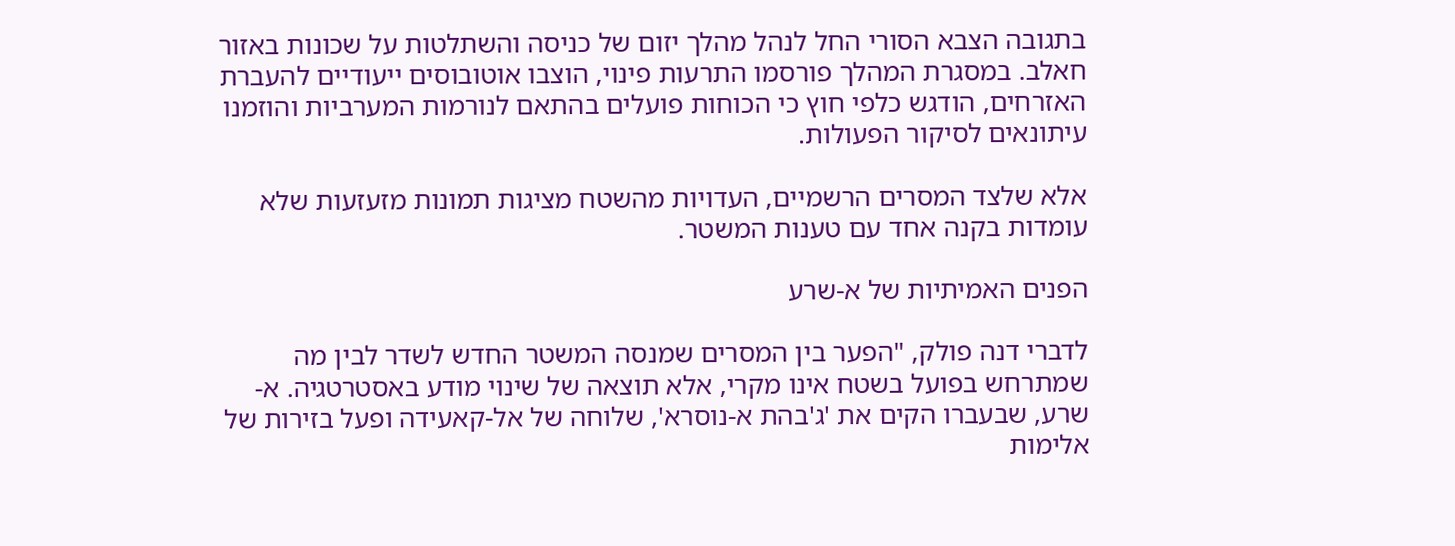בתגובה הצבא הסורי החל לנהל מהלך יזום של כניסה והשתלטות על שכונות באזור חאלב. במסגרת המהלך פורסמו התרעות פינוי, הוצבו אוטובוסים ייעודיים להעברת האזרחים, הודגש כלפי חוץ כי הכוחות פועלים בהתאם לנורמות המערביות והוזמנו עיתונאים לסיקור הפעולות.

אלא שלצד המסרים הרשמיים, העדויות מהשטח מציגות תמונות מזעזעות שלא עומדות בקנה אחד עם טענות המשטר.

הפנים האמיתיות של א-שרע

לדברי דנה פולק, "הפער בין המסרים שמנסה המשטר החדש לשדר לבין מה שמתרחש בפועל בשטח אינו מקרי, אלא תוצאה של שינוי מודע באסטרטגיה. א-שרע, שבעברו הקים את 'ג'בהת א-נוסרא', שלוחה של אל-קאעידה ופעל בזירות של אלימות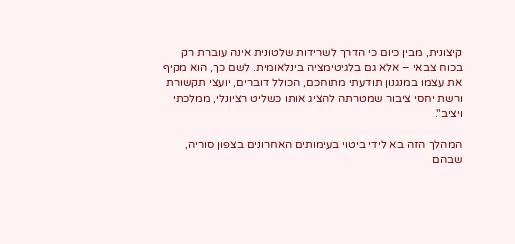קיצונית, מבין כיום כי הדרך לשרידות שלטונית אינה עוברת רק בכוח צבאי – אלא גם בלגיטימציה בינלאומית. לשם כך, הוא מקיף את עצמו במנגנון תודעתי מתוחכם, הכולל דוברים, יועצי תקשורת ורשת יחסי ציבור שמטרתה להציג אותו כשליט רציונלי, ממלכתי ויציב".

המהלך הזה בא לידי ביטוי בעימותים האחרונים בצפון סוריה, שבהם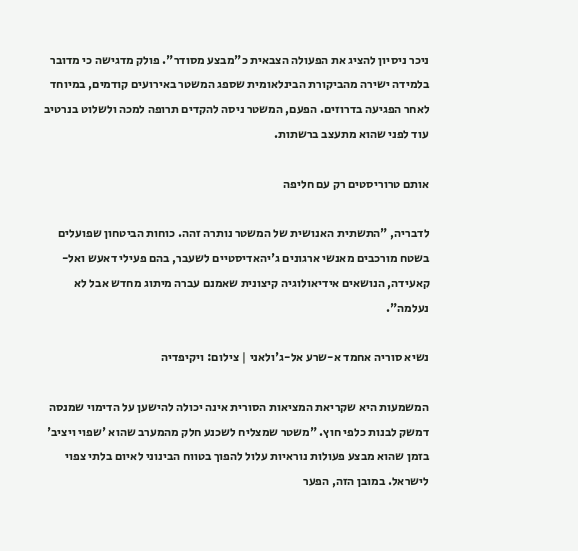ניכר ניסיון להציג את הפעולה הצבאית כ"מבצע מסודר". פולק מדגישה כי מדובר בלמידה ישירה מהביקורת הבינלאומית שספג המשטר באירועים קודמים, במיוחד לאחר הפגיעה בדרוזים. הפעם, המשטר ניסה להקדים תרופה למכה ולשלוט בנרטיב עוד לפני שהוא מתעצב ברשתות.

אותם טרוריסטים רק עם חליפה

לדבריה, "התשתית האנושית של המשטר נותרה זהה. כוחות הביטחון שפועלים בשטח מורכבים מאנשי ארגונים ג'יהאדיסטיים לשעבר, בהם פעילי דאעש ואל-קאעידה, הנושאים אידיאולוגיה קיצונית שאמנם עברה מיתוג מחדש אבל לא נעלמה".

נשיא סוריה אחמד א-שרע אל-ג'ולאני | צילום: ויקיפדיה

המשמעות היא שקריאת המציאות הסורית אינה יכולה להישען על הדימוי שמנסה דמשק לבנות כלפי חוץ. "משטר שמצליח לשכנע חלק מהמערב שהוא 'שפוי ויציב' בזמן שהוא מבצע פעולות נוראיות עלול להפוך בטווח הבינוני לאיום בלתי צפוי לישראל. במובן הזה, הפער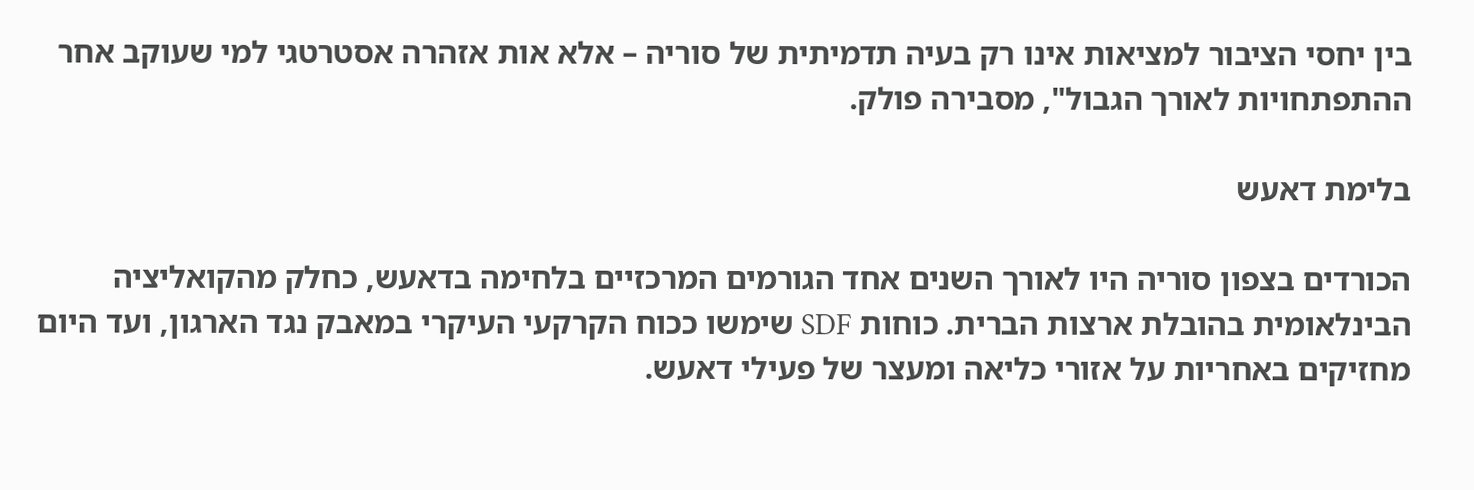בין יחסי הציבור למציאות אינו רק בעיה תדמיתית של סוריה – אלא אות אזהרה אסטרטגי למי שעוקב אחר ההתפתחויות לאורך הגבול", מסבירה פולק.

בלימת דאעש

הכורדים בצפון סוריה היו לאורך השנים אחד הגורמים המרכזיים בלחימה בדאעש, כחלק מהקואליציה הבינלאומית בהובלת ארצות הברית. כוחות SDF שימשו ככוח הקרקעי העיקרי במאבק נגד הארגון, ועד היום מחזיקים באחריות על אזורי כליאה ומעצר של פעילי דאעש.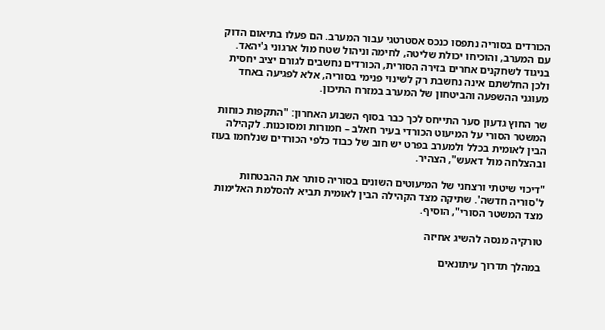הכורדים בסוריה נתפסו כנכס אסטרטגי עבור המערב. הם פעלו בתיאום הדוק עם המערב, והוכיחו יכולת שליטה, לחימה וניהול שטח מול ארגוני ג'יהאד. בניגוד לשחקנים אחרים בזירה הסורית, הכורדים נחשבים לגורם יציב יחסית ולכן החלשתם אינה נחשבת רק לשינוי פנימי בסוריה, אלא לפגיעה באחד מעוגני ההשפעה והביטחון של המערב במזרח התיכון.

שר החוץ גדעון סער התייחס לכך כבר בסוף השבוע האחרון: "התקפות כוחות המשטר הסורי על המיעוט הכורדי בעיר חאלב – חמורות ומסוכנות. לקהילה הבין לאומית בכלל ולמערב בפרט יש חוב של כבוד כלפי הכורדים שנלחמו בעוז ובהצלחה מול דאעש", הצהיר.

"דיכוי שיטתי ורצחני של המיעוטים השונים בסוריה סותר את ההבטחות ל'סוריה חדשה'. שתיקה מצד הקהילה הבין לאומית תביא להסלמת האלימות מצד המשטר הסורי", הוסיף.

טורקיה מנסה להשיג אחיזה

במהלך תדרוך עיתונאים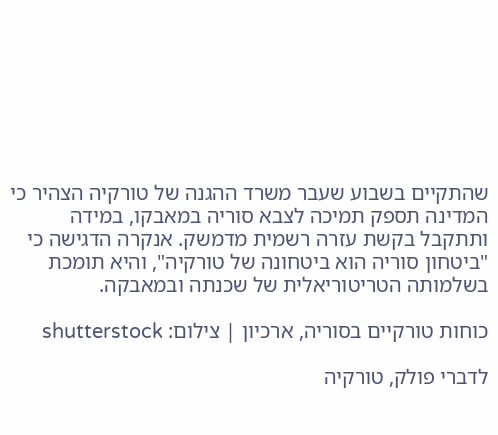שהתקיים בשבוע שעבר משרד ההגנה של טורקיה הצהיר כי המדינה תספק תמיכה לצבא סוריה במאבקו, במידה ותתקבל בקשת עזרה רשמית מדמשק. אנקרה הדגישה כי "ביטחון סוריה הוא ביטחונה של טורקיה", והיא תומכת בשלמותה הטריטוריאלית של שכנתה ובמאבקה.

כוחות טורקיים בסוריה, ארכיון | צילום: shutterstock

לדברי פולק, טורקיה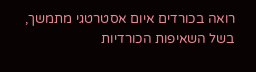רואה בכורדים איום אסטרטגי מתמשך, בשל השאיפות הכורדיות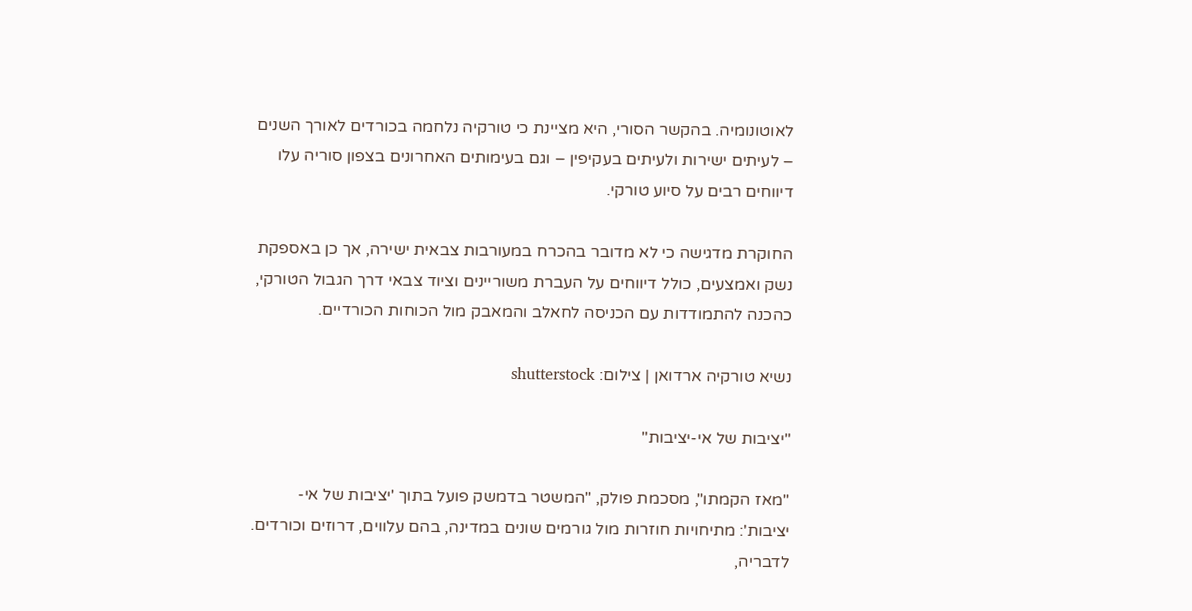לאוטונומיה. בהקשר הסורי, היא מציינת כי טורקיה נלחמה בכורדים לאורך השנים – לעיתים ישירות ולעיתים בעקיפין – וגם בעימותים האחרונים בצפון סוריה עלו דיווחים רבים על סיוע טורקי.

החוקרת מדגישה כי לא מדובר בהכרח במעורבות צבאית ישירה, אך כן באספקת נשק ואמצעים, כולל דיווחים על העברת משוריינים וציוד צבאי דרך הגבול הטורקי, כהכנה להתמודדות עם הכניסה לחאלב והמאבק מול הכוחות הכורדיים.

נשיא טורקיה ארדואן | צילום: shutterstock

"יציבות של אי-יציבות"

"מאז הקמתו", מסכמת פולק, "המשטר בדמשק פועל בתוך 'יציבות של אי-יציבות': מתיחויות חוזרות מול גורמים שונים במדינה, בהם עלווים, דרוזים וכורדים. לדבריה,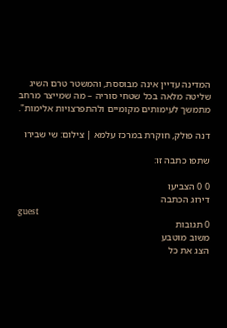המדינה עדיין אינה מבוססת, והמשטר טרם השיג שליטה מלאה בכל שטחי סוריה – מה שמייצר מרחב מתמשך לעימותים מקומיים ולהתפרצויות אלימות".

דנה פולק, חוקרת במרכז עלמא | צילום: שי שבירו

שתפו כתבה זו:

0 0 הצביעו
דירוג הכתבה
guest
0 תגובות
משוב מוטבע
הצג את כל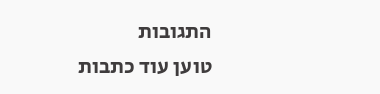התגובות
טוען עוד כתבות